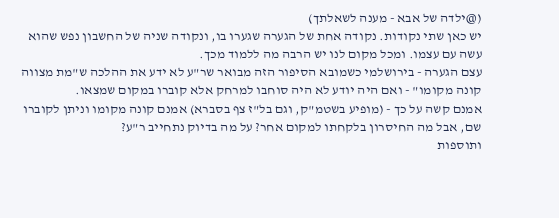(@ילדה של אבא - מענה לשאלתך)
יש כאן שתי נקודות. נקודה אחת של הגערה שגערו בו, ונקודה שניה של החשבון נפש שהוא עשה עם עצמו. ומכל מקום לנו יש הרבה מה ללמוד מכך.
עצם הגערה - בירושלמי כשמובא הסיפור הזה מבואר שר"ע לא ידע את ההלכה ש"מת מצווה קונה מקומו" - ואם היה יודע לא היה סוחבו למרחק אלא קוברו במקום שמצאו.
אמנם קשה על כך - (מופיע בשטמ"ק, וגם בל"ז צף בסברא) אמנם קונה מקומו וניתן לקוברו שם, אבל מה החיסרון בלקחתו למקום אחר? על מה בדיוק נתחייב ר"ע?
ותוספות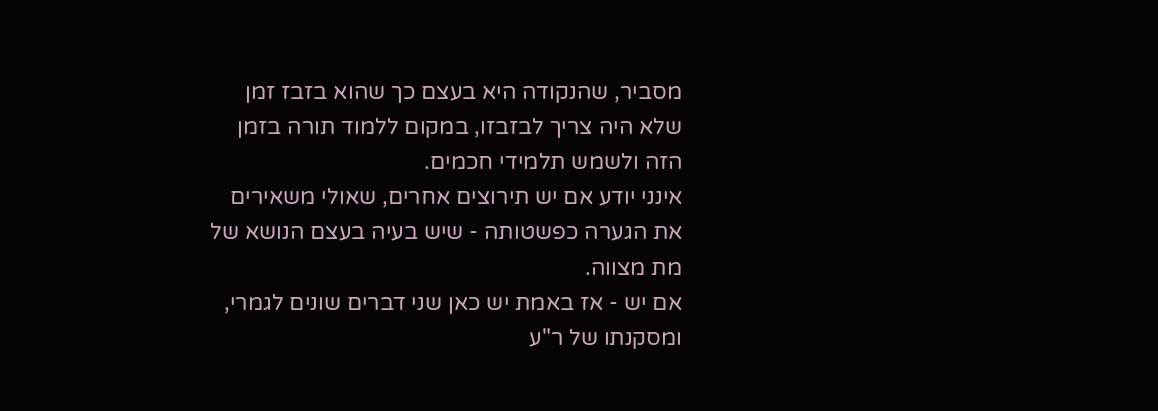מסביר, שהנקודה היא בעצם כך שהוא בזבז זמן שלא היה צריך לבזבזו, במקום ללמוד תורה בזמן הזה ולשמש תלמידי חכמים.
אינני יודע אם יש תירוצים אחרים, שאולי משאירים את הגערה כפשטותה - שיש בעיה בעצם הנושא של מת מצווה.
אם יש - אז באמת יש כאן שני דברים שונים לגמרי, ומסקנתו של ר"ע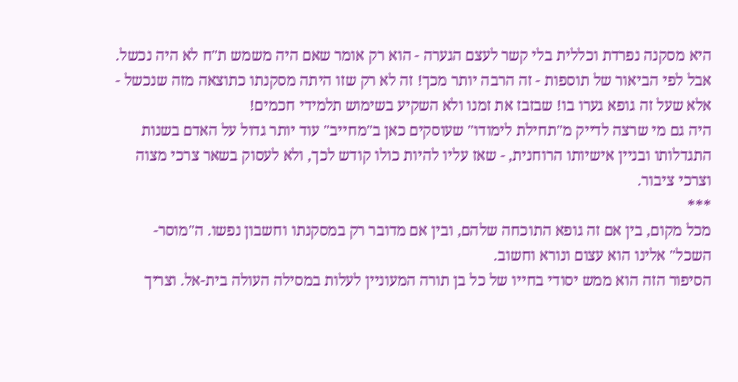היא מסקנה נפרדת וכללית בלי קשר לעצם הגערה - הוא רק אומר שאם היה משמש ת"ח לא היה נכשל.
אבל לפי הביאור של תוספות - זה הרבה יותר מכך! זה לא רק שזו היתה מסקנתו כתוצאה מזה שנכשל - אלא שעל זה גופא גערו בו! שבזבז את זמנו ולא השקיע בשימוש תלמידי חכמים!
היה גם מי שרצה לדייק מ"תחילת לימודו" שעוסקים כאן ב"מחייב" עוד יותר גדול על האדם בשנות התגדלותו ובניין אישיותו הרוחנית, - שאז עליו להיות כולו קודש לכך, ולא לעסוק בשאר צרכי מצוה וצרכי ציבור.
***
מכל מקום, בין אם זה גופא התוכחה שלהם, ובין אם מדובר רק במסקנתו וחשבון נפשו. ה"מוסר-השכל" אלינו הוא עצום ונורא וחשוב.
הסיפור הזה הוא ממש יסודי בחייו של כל בן תורה המעוניין לעלות במסילה העולה בית-אל. וצריך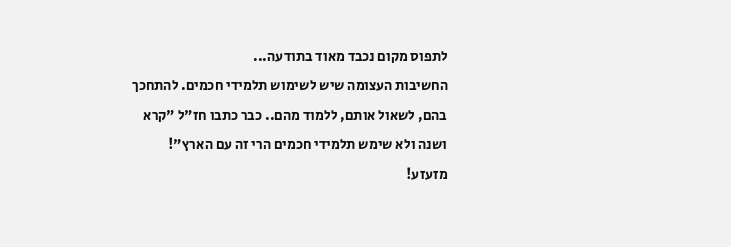לתפוס מקום נכבד מאוד בתודעה...
החשיבות העצומה שיש לשימוש תלמידי חכמים. להתחכך בהם, לשאול אותם, ללמוד מהם.. כבר כתבו חז"ל "קרא ושנה ולא שימש תלמידי חכמים הרי זה עם הארץ"! מזעזע!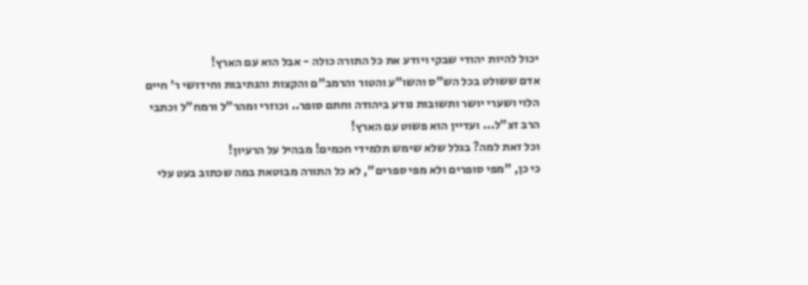יכול להיות יהודי שבקי ויודע את כל התורה כולה - אבל הוא עם הארץ!
אדם ששולט בכל הש"ס והשו"ע והטור והרמב"ם והקצות והנתיבות וחידושי ר' חיים הלוי ושערי יושר ותשובות נודע ביהודה וחתם סופר.. וכוזרי ומהר"ל ורמח"ל וכתבי הרב זצ"ל... ועדיין הוא פשוט עם הארץ!
וכל זאת למה? בגלל שלא שימש תלמידי חכמים! מבהיל על הרעיון!
כי כן, "מפי סופרים ולא מפי ספרים", לא כל התורה מבוטאת במה שכתוב בעט עלי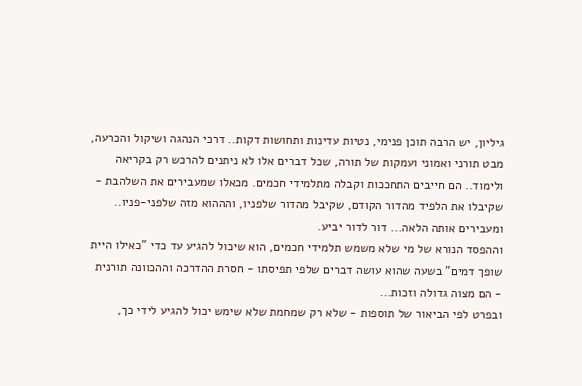גיליון, יש הרבה תוכן פנימי, נטיות עדינות ותחושות דקות.. דרכי הנהגה ושיקול והכרעה, מבט תורני ואמוני ועמקות של תורה, שכל דברים אלו לא ניתנים להרכש רק בקריאה ולימוד.. הם חייבים התחככות וקבלה מתלמידי חכמים. מכאלו שמעבירים את השלהבת - שקיבלו את הלפיד מהדור הקודם, שקיבל מהדור שלפניו, והההוא מזה שלפני-פניו.. ומעבירים אותה הלאה... דור לדור יביע.
וההפסד הנורא של מי שלא משמש תלמידי חכמים, הוא שיכול להגיע עד כדי "כאילו היית שופך דמים" בשעה שהוא עושה דברים שלפי תפיסתו - חסרת ההדרכה וההכוונה תורנית - הם מצוה גדולה וזכות...
ובפרט לפי הביאור של תוספות - שלא רק שמחמת שלא שימש יכול להגיע לידי כך,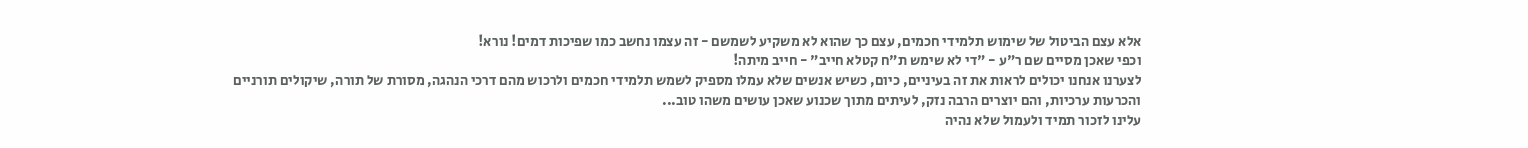אלא עצם הביטול של שימוש תלמידי חכמים, עצם כך שהוא לא משקיע לשמשם - זה עצמו נחשב כמו שפיכות דמים! נורא!
וכפי שאכן מסיים שם ר"ע - "די לא שימש ת"ח קטלא חייב" - חייב מיתה!
לצערנו אנחנו יכולים לראות את זה בעיניים, כיום, כשיש אנשים שלא עמלו מספיק לשמש תלמידי חכמים ולרכוש מהם דרכי הנהגה, מסורת של תורה, שיקולים תורניים והכרעות ערכיות, והם יוצרים הרבה נזק, לעיתים מתוך שכנוע שאכן עושים משהו טוב...
עלינו לזכור תמיד ולעמול שלא נהיה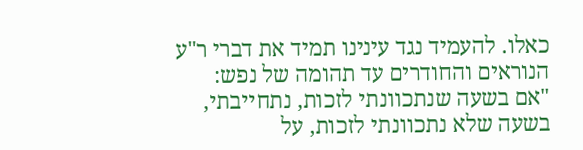כאלו. להעמיד נגד עינינו תמיד את דברי ר"ע הנוראים והחודרים עד תהומה של נפש:
"אם בשעה שנתכוונתי לזכות, נתחייבתי, בשעה שלא נתכוונתי לזכות, על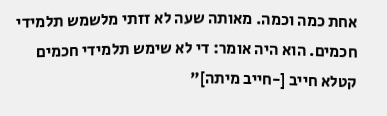אחת כמה וכמה. מאותה שעה לא זזתי מלשמש תלמידי חכמים. הוא היה אומר: די לא שימש תלמידי חכמים קטלא חייב [-חייב מיתה]"